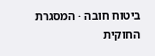ביטוח חובה · המסגרת החוקית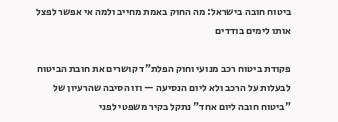ביטוח חובה בישראל: מה החוק באמת מחייב ולמה אי אפשר לפצל אותו לימים בודדים

פקודת ביטוח רכב מנועי וחוק הפלת"ד קושרים את חובת הביטוח לבעלות על הרכב ולא ליום הנסיעה — וזו הסיבה שהרעיון של "ביטוח חובה ליום אחד" נתקל בקיר משפטי לפני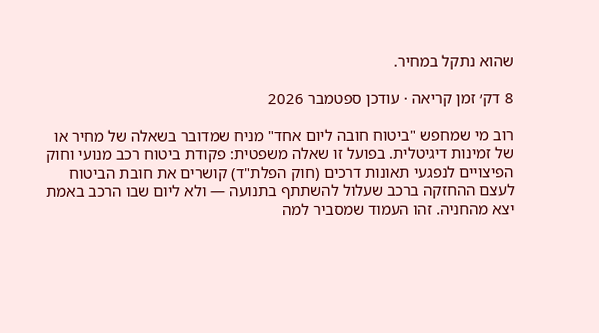שהוא נתקל במחיר.

8 דק׳ זמן קריאה · עודכן ספטמבר 2026

רוב מי שמחפש "ביטוח חובה ליום אחד" מניח שמדובר בשאלה של מחיר או של זמינות דיגיטלית. בפועל זו שאלה משפטית: פקודת ביטוח רכב מנועי וחוק הפיצויים לנפגעי תאונות דרכים (חוק הפלת"ד) קושרים את חובת הביטוח לעצם ההחזקה ברכב שעלול להשתתף בתנועה — ולא ליום שבו הרכב באמת יצא מהחניה. זהו העמוד שמסביר למה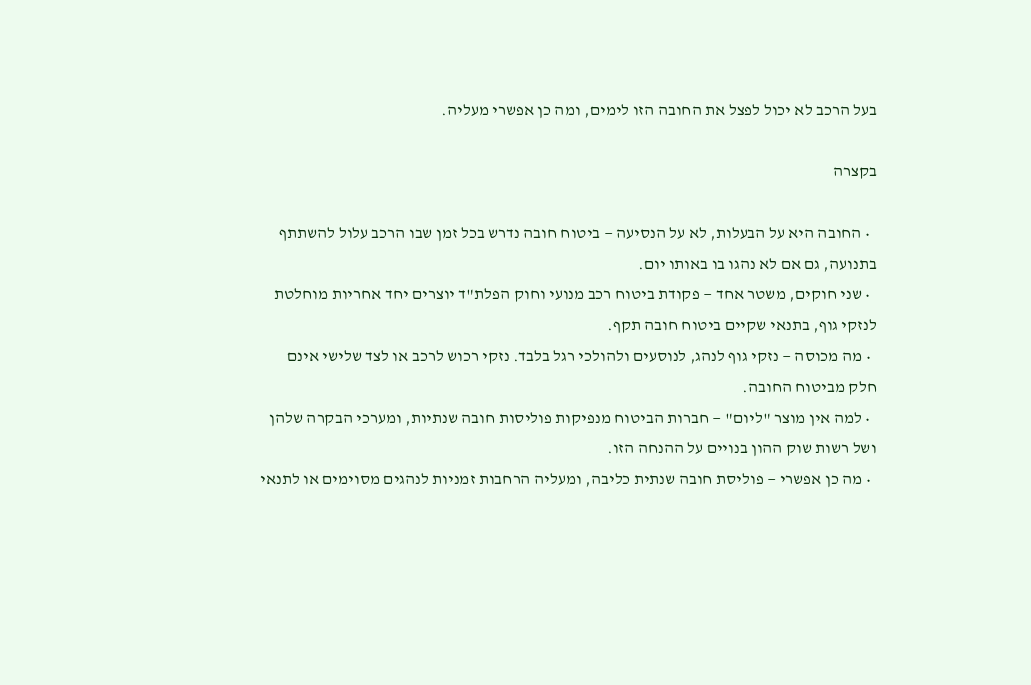בעל הרכב לא יכול לפצל את החובה הזו לימים, ומה כן אפשרי מעליה.

בקצרה

  • החובה היא על הבעלות, לא על הנסיעה — ביטוח חובה נדרש בכל זמן שבו הרכב עלול להשתתף בתנועה, גם אם לא נהגו בו באותו יום.
  • שני חוקים, משטר אחד — פקודת ביטוח רכב מנועי וחוק הפלת"ד יוצרים יחד אחריות מוחלטת לנזקי גוף, בתנאי שקיים ביטוח חובה תקף.
  • מה מכוסה — נזקי גוף לנהג, לנוסעים ולהולכי רגל בלבד. נזקי רכוש לרכב או לצד שלישי אינם חלק מביטוח החובה.
  • למה אין מוצר "ליום" — חברות הביטוח מנפיקות פוליסות חובה שנתיות, ומערכי הבקרה שלהן ושל רשות שוק ההון בנויים על ההנחה הזו.
  • מה כן אפשרי — פוליסת חובה שנתית כליבה, ומעליה הרחבות זמניות לנהגים מסוימים או לתנאי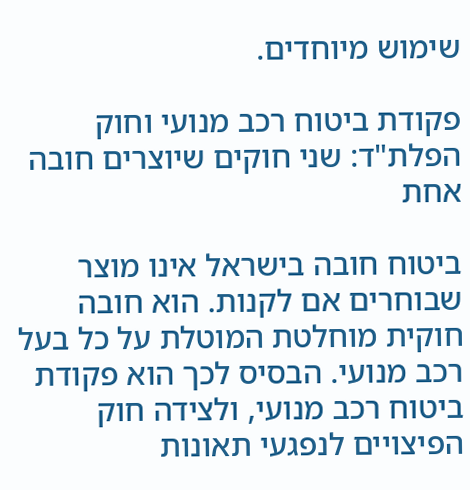שימוש מיוחדים.

פקודת ביטוח רכב מנועי וחוק הפלת"ד: שני חוקים שיוצרים חובה אחת

ביטוח חובה בישראל אינו מוצר שבוחרים אם לקנות. הוא חובה חוקית מוחלטת המוטלת על כל בעל רכב מנועי. הבסיס לכך הוא פקודת ביטוח רכב מנועי, ולצידה חוק הפיצויים לנפגעי תאונות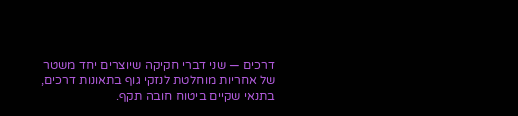דרכים — שני דברי חקיקה שיוצרים יחד משטר של אחריות מוחלטת לנזקי גוף בתאונות דרכים, בתנאי שקיים ביטוח חובה תקף.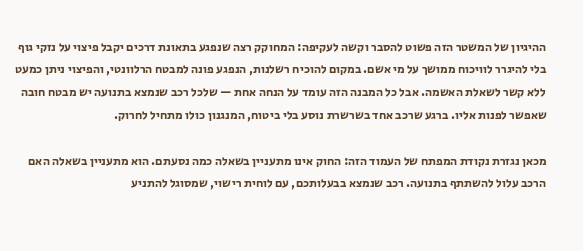ההיגיון של המשטר הזה פשוט להסבר וקשה לעקיפה: המחוקק רצה שנפגע בתאונת דרכים יקבל פיצוי על נזקי גוף בלי להיגרר לוויכוח ממושך על מי אשם. במקום להוכיח רשלנות, הנפגע פונה למבטח הרלוונטי, והפיצוי ניתן כמעט ללא קשר לשאלת האשמה. אבל כל המבנה הזה עומד על הנחה אחת — שלכל רכב שנמצא בתנועה יש מבטח חובה שאפשר לפנות אליו. ברגע שרכב אחד בשרשרת נוסע בלי ביטוח, המנגנון כולו מתחיל לחרוק.

מכאן נגזרת נקודת המפתח של העמוד הזה: החוק אינו מתעניין בשאלה כמה נסעתם. הוא מתעניין בשאלה האם הרכב עלול להשתתף בתנועה. רכב שנמצא בבעלותכם, עם לוחית רישוי, שמסוגל להתניע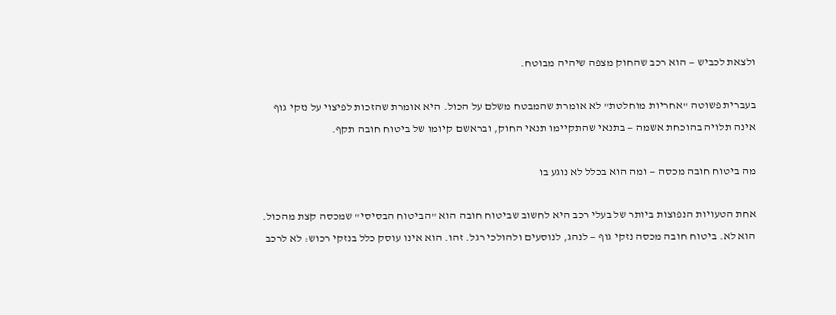ולצאת לכביש — הוא רכב שהחוק מצפה שיהיה מבוטח.

בעברית פשוטה "אחריות מוחלטת" לא אומרת שהמבטח משלם על הכול. היא אומרת שהזכות לפיצוי על נזקי גוף אינה תלויה בהוכחת אשמה — בתנאי שהתקיימו תנאי החוק, ובראשם קיומו של ביטוח חובה תקף.

מה ביטוח חובה מכסה — ומה הוא בכלל לא נוגע בו

אחת הטעויות הנפוצות ביותר של בעלי רכב היא לחשוב שביטוח חובה הוא "הביטוח הבסיסי" שמכסה קצת מהכול. הוא לא. ביטוח חובה מכסה נזקי גוף — לנהג, לנוסעים ולהולכי רגל. זהו. הוא אינו עוסק כלל בנזקי רכוש: לא לרכב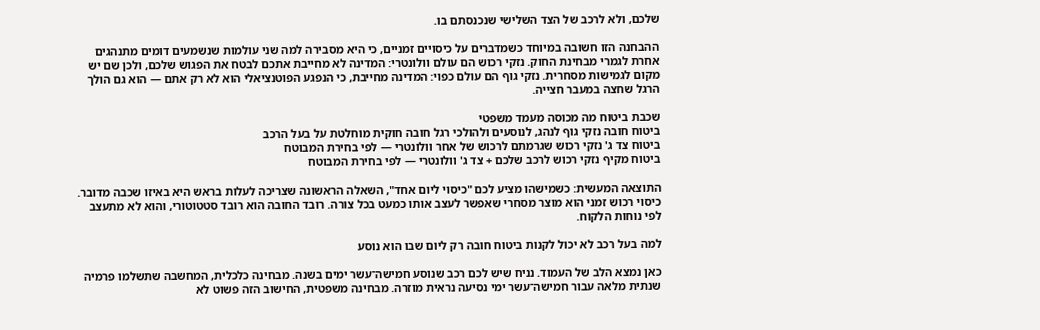שלכם, ולא לרכב של הצד השלישי שנכנסתם בו.

ההבחנה הזו חשובה במיוחד כשמדברים על כיסויים זמניים, כי היא מסבירה למה שני עולמות שנשמעים דומים מתנהגים אחרת לגמרי מבחינת החוק. נזקי רכוש הם עולם וולונטרי: המדינה לא מחייבת אתכם לבטח את הפגוש שלכם, ולכן שם יש מקום לגמישות מסחרית. נזקי גוף הם עולם כפוי: המדינה מחייבת, כי הנפגע הפוטנציאלי הוא לא רק אתם — הוא גם הולך הרגל שחצה במעבר חצייה.

שכבת ביטוח מה מכוסה מעמד משפטי
ביטוח חובה נזקי גוף לנהג, לנוסעים ולהולכי רגל חובה חוקית מוחלטת על בעל הרכב
ביטוח צד ג' נזקי רכוש שגרמתם לרכוש של אחר וולונטרי — לפי בחירת המבוטח
ביטוח מקיף נזקי רכוש לרכב שלכם + צד ג' וולונטרי — לפי בחירת המבוטח

התוצאה המעשית: כשמישהו מציע לכם "כיסוי ליום אחד", השאלה הראשונה שצריכה לעלות בראש היא באיזו שכבה מדובר. כיסוי רכוש זמני הוא מוצר מסחרי שאפשר לעצב אותו כמעט בכל צורה. רובד החובה הוא רובד סטטוטורי, והוא לא מתעצב לפי נוחות הלקוח.

למה בעל רכב לא יכול לקנות ביטוח חובה רק ליום שבו הוא נוסע

כאן נמצא הלב של העמוד. נניח שיש לכם רכב שנוסע חמישה־עשר ימים בשנה. מבחינה כלכלית, המחשבה שתשלמו פרמיה שנתית מלאה עבור חמישה־עשר ימי נסיעה נראית מוזרה. מבחינה משפטית, החישוב הזה פשוט לא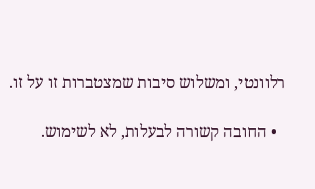רלוונטי, ומשלוש סיבות שמצטברות זו על זו.

  • החובה קשורה לבעלות, לא לשימוש.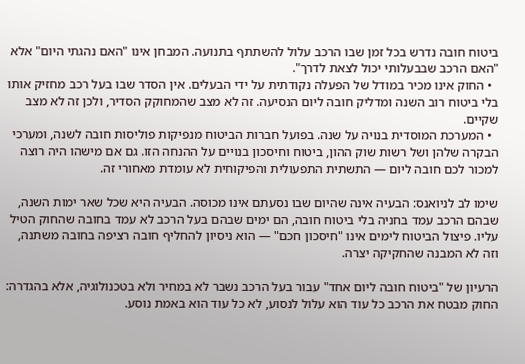ביטוח חובה נדרש בכל זמן שבו הרכב עלול להשתתף בתנועה. המבחן אינו "האם נהגתי היום" אלא "האם הרכב שבבעלותי יכול לצאת לדרך".
  • החוק אינו מכיר במודל של הפעלה נקודתית על ידי הבעלים. אין הסדר שבו בעל רכב מחזיק אותו בלי ביטוח רוב השנה ומדליק חובה ליום הנסיעה. זה לא מצב שהמחוקק הסדיר, ולכן זה לא מצב שקיים.
  • המערכת המוסדית בנויה על שנה. בפועל חברות הביטוח מנפיקות פוליסות חובה לשנה, ומערכי הבקרה שלהן ושל רשות שוק ההון, ביטוח וחיסכון בנויים על ההנחה הזו. גם אם מישהו היה רוצה למכור לכם חובה ליום — התשתית התפעולית והפיקוחית לא עומדת מאחורי זה.

שימו לב לניואנס: הבעיה אינה שהיום שבו נסעתם אינו מכוסה. הבעיה היא שכל שאר ימות השנה, שבהם הרכב עמד בחניה בלי ביטוח חובה, הם ימים שבהם בעל הרכב לא עמד בחובה שהחוק הטיל עליו. פיצול הביטוח לימים אינו "חיסכון חכם" — הוא ניסיון להחליף חובה רציפה בחובה משתנה, וזה לא המבנה שהחקיקה יצרה.

הרעיון של "ביטוח חובה ליום אחד" עבור בעל הרכב נשבר לא במחיר ולא בטכנולוגיה, אלא בהגדרה: החוק מבטח את הרכב כל עוד הוא עלול לנסוע, לא כל עוד הוא באמת נוסע.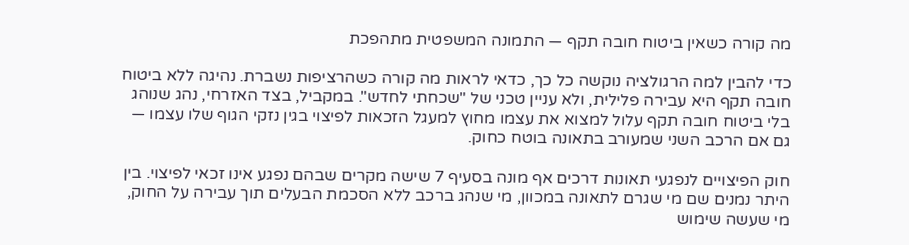מה קורה כשאין ביטוח חובה תקף — התמונה המשפטית מתהפכת

כדי להבין למה הרגולציה נוקשה כל כך, כדאי לראות מה קורה כשהרציפות נשברת. נהיגה ללא ביטוח חובה תקף היא עבירה פלילית, ולא עניין טכני של "שכחתי לחדש". במקביל, בצד האזרחי, נהג שנוהג בלי ביטוח חובה תקף עלול למצוא את עצמו מחוץ למעגל הזכאות לפיצוי בגין נזקי הגוף שלו עצמו — גם אם הרכב השני שמעורב בתאונה בוטח כחוק.

חוק הפיצויים לנפגעי תאונות דרכים אף מונה בסעיף 7 שישה מקרים שבהם נפגע אינו זכאי לפיצוי. בין היתר נמנים שם מי שגרם לתאונה במכוון, מי שנהג ברכב ללא הסכמת הבעלים תוך עבירה על החוק, מי שעשה שימוש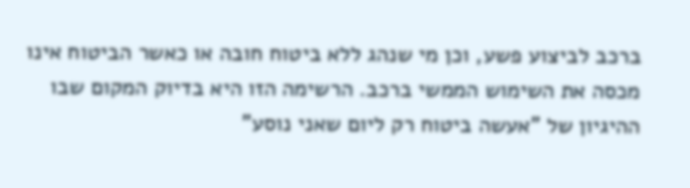ברכב לביצוע פשע, וכן מי שנהג ללא ביטוח חובה או כאשר הביטוח אינו מכסה את השימוש הממשי ברכב. הרשימה הזו היא בדיוק המקום שבו ההיגיון של "אעשה ביטוח רק ליום שאני נוסע"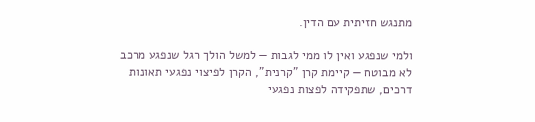מתנגש חזיתית עם הדין.

ולמי שנפגע ואין לו ממי לגבות — למשל הולך רגל שנפגע מרכב לא מבוטח — קיימת קרן "קרנית", הקרן לפיצוי נפגעי תאונות דרכים, שתפקידה לפצות נפגעי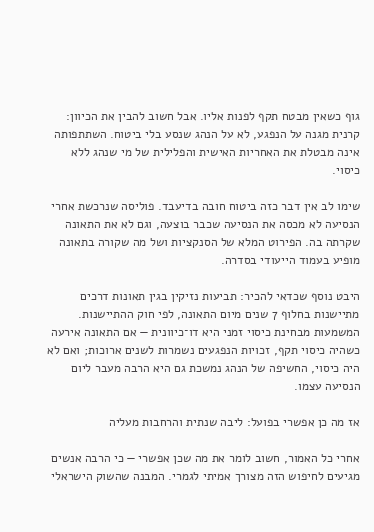גוף כשאין מבטח תקף לפנות אליו. אבל חשוב להבין את הכיוון: קרנית מגנה על הנפגע, לא על הנהג שנסע בלי ביטוח. השתתפותה אינה מבטלת את האחריות האישית והפלילית של מי שנהג ללא כיסוי.

שימו לב אין דבר כזה ביטוח חובה בדיעבד. פוליסה שנרכשת אחרי הנסיעה לא מכסה את הנסיעה שכבר בוצעה, וגם לא את התאונה שקרתה בה. הפירוט המלא של הסנקציות ושל מה שקורה בתאונה מופיע בעמוד הייעודי בסדרה.

היבט נוסף שכדאי להכיר: תביעות נזיקין בגין תאונות דרכים מתיישנות בחלוף 7 שנים מיום התאונה, לפי חוק ההתיישנות. המשמעות מבחינת כיסוי זמני היא דו־כיוונית — אם התאונה אירעה כשהיה כיסוי תקף, זכויות הנפגעים נשמרות לשנים ארוכות; ואם לא היה כיסוי, החשיפה של הנהג נמשכת גם היא הרבה מעבר ליום הנסיעה עצמו.

אז מה כן אפשרי בפועל: ליבה שנתית והרחבות מעליה

אחרי כל האמור, חשוב לומר את מה שכן אפשרי — כי הרבה אנשים מגיעים לחיפוש הזה מצורך אמיתי לגמרי. המבנה שהשוק הישראלי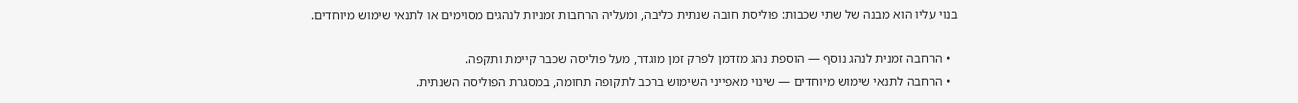בנוי עליו הוא מבנה של שתי שכבות: פוליסת חובה שנתית כליבה, ומעליה הרחבות זמניות לנהגים מסוימים או לתנאי שימוש מיוחדים.

  • הרחבה זמנית לנהג נוסף — הוספת נהג מזדמן לפרק זמן מוגדר, מעל פוליסה שכבר קיימת ותקפה.
  • הרחבה לתנאי שימוש מיוחדים — שינוי מאפייני השימוש ברכב לתקופה תחומה, במסגרת הפוליסה השנתית.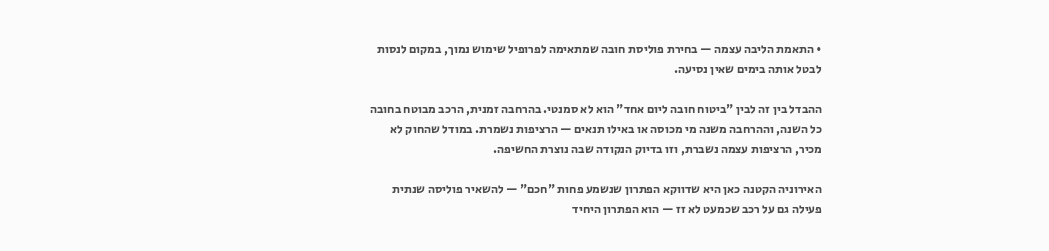• התאמת הליבה עצמה — בחירת פוליסת חובה שמתאימה לפרופיל שימוש נמוך, במקום לנסות לבטל אותה בימים שאין נסיעה.

ההבדל בין זה לבין "ביטוח חובה ליום אחד" הוא לא סמנטי. בהרחבה זמנית, הרכב מבוטח בחובה כל השנה, וההרחבה משנה מי מכוסה או באילו תנאים — הרציפות נשמרת. במודל שהחוק לא מכיר, הרציפות עצמה נשברת, וזו בדיוק הנקודה שבה נוצרת החשיפה.

האירוניה הקטנה כאן היא שדווקא הפתרון שנשמע פחות "חכם" — להשאיר פוליסה שנתית פעילה גם על רכב שכמעט לא זז — הוא הפתרון היחיד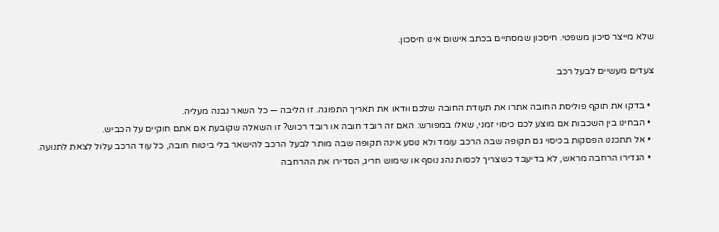שלא מייצר סיכון משפטי. חיסכון שמסתיים בכתב אישום אינו חיסכון.

צעדים מעשיים לבעל רכב

  • בדקו את תוקף פוליסת החובה אתרו את תעודת החובה שלכם וּודאו את תאריך התפוגה. זו הליבה — כל השאר נבנה מעליה.
  • הבחינו בין השכבות אם מוצע לכם כיסוי זמני, שאלו במפורש: האם זה רובד חובה או רובד רכוש? זו השאלה שקובעת אם אתם חוקיים על הכביש.
  • אל תתכננו הפסקות בכיסוי גם תקופה שבה הרכב עומד ולא נוסע אינה תקופה שבה מותר לבעל הרכב להישאר בלי ביטוח חובה, כל עוד הרכב עלול לצאת לתנועה.
  • הגדירו הרחבה מראש, לא בדיעבד כשצריך לכסות נהג נוסף או שימוש חריג, הסדירו את ההרחבה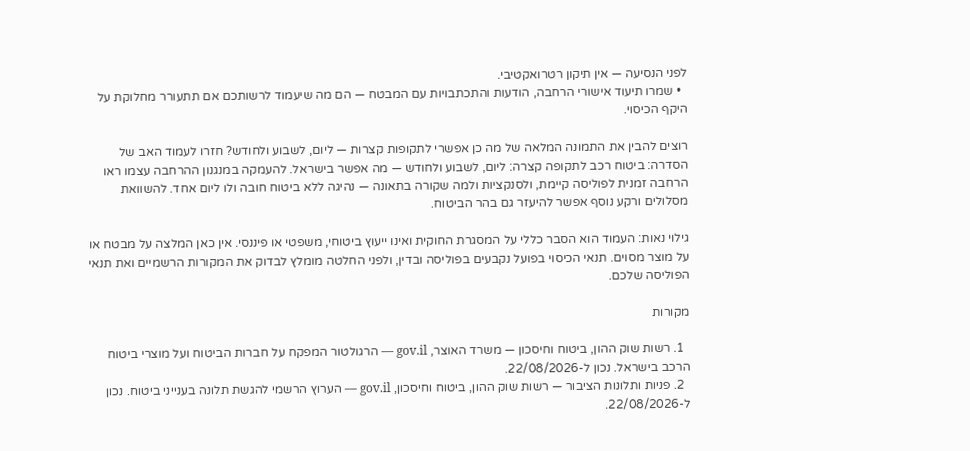לפני הנסיעה — אין תיקון רטרואקטיבי.
  • שמרו תיעוד אישורי הרחבה, הודעות והתכתבויות עם המבטח — הם מה שיעמוד לרשותכם אם תתעורר מחלוקת על היקף הכיסוי.

רוצים להבין את התמונה המלאה של מה כן אפשרי לתקופות קצרות — ליום, לשבוע ולחודש? חזרו לעמוד האב של הסדרה: ביטוח רכב לתקופה קצרה: ליום, לשבוע ולחודש — מה אפשר בישראל. להעמקה במנגנון ההרחבה עצמו ראו הרחבה זמנית לפוליסה קיימת, ולסנקציות ולמה שקורה בתאונה — נהיגה ללא ביטוח חובה ולו ליום אחד. להשוואת מסלולים ורקע נוסף אפשר להיעזר גם בהר הביטוח.

גילוי נאות: העמוד הוא הסבר כללי על המסגרת החוקית ואינו ייעוץ ביטוחי, משפטי או פיננסי. אין כאן המלצה על מבטח או על מוצר מסוים. תנאי הכיסוי בפועל נקבעים בפוליסה ובדין, ולפני החלטה מומלץ לבדוק את המקורות הרשמיים ואת תנאי הפוליסה שלכם.

מקורות

  1. רשות שוק ההון, ביטוח וחיסכון — משרד האוצר, gov.il — הרגולטור המפקח על חברות הביטוח ועל מוצרי ביטוח הרכב בישראל. נכון ל-22/08/2026.
  2. פניות ותלונות הציבור — רשות שוק ההון, ביטוח וחיסכון, gov.il — הערוץ הרשמי להגשת תלונה בענייני ביטוח. נכון ל-22/08/2026.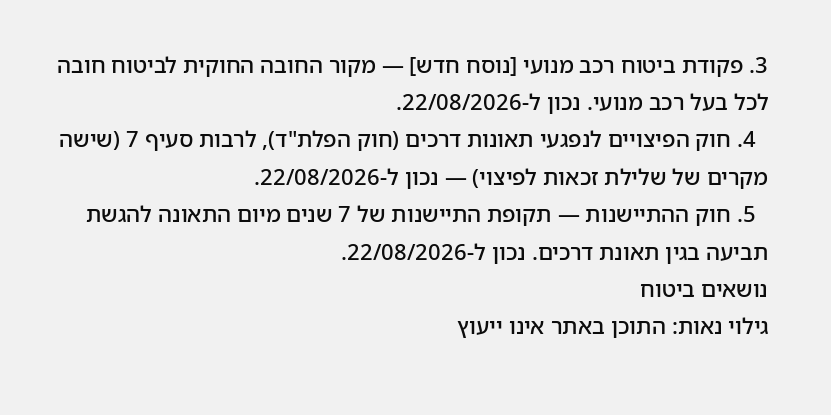3. פקודת ביטוח רכב מנועי [נוסח חדש] — מקור החובה החוקית לביטוח חובה לכל בעל רכב מנועי. נכון ל-22/08/2026.
  4. חוק הפיצויים לנפגעי תאונות דרכים (חוק הפלת"ד), לרבות סעיף 7 (שישה מקרים של שלילת זכאות לפיצוי) — נכון ל-22/08/2026.
  5. חוק ההתיישנות — תקופת התיישנות של 7 שנים מיום התאונה להגשת תביעה בגין תאונת דרכים. נכון ל-22/08/2026.
נושאים ביטוח
גילוי נאות: התוכן באתר אינו ייעוץ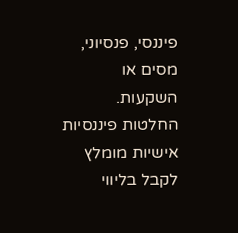פיננסי, פנסיוני, מסים או השקעות. החלטות פיננסיות אישיות מומלץ לקבל בליווי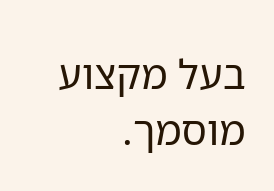בעל מקצוע מוסמך.